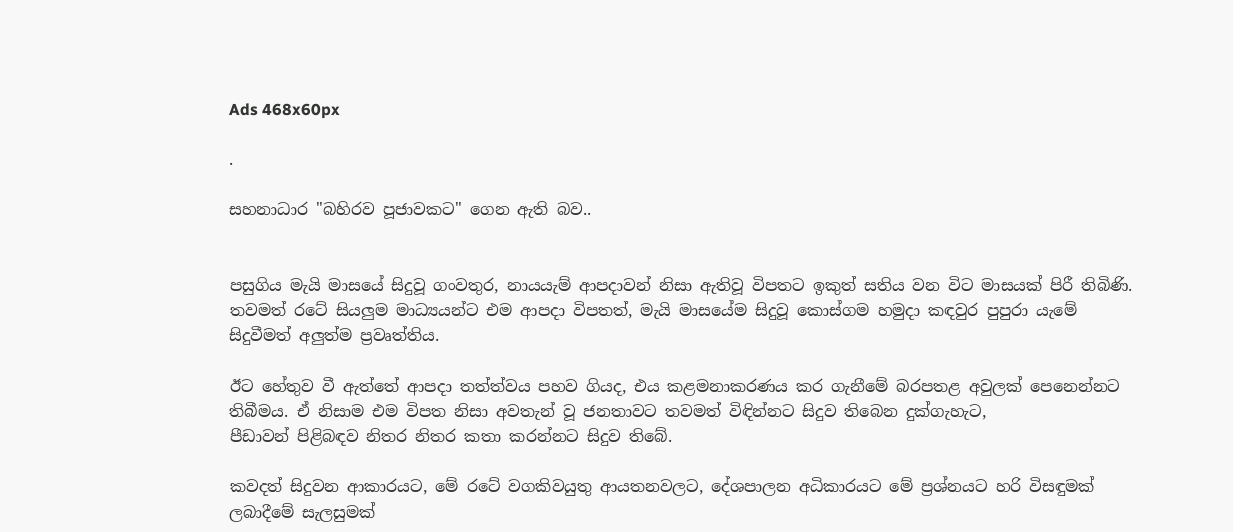Ads 468x60px

.

සහනාධාර "බහිරව පූජාවකට" ගෙන ඇති බව..


පසුගිය මැයි මාසයේ සිදුවූ ගංවතුර, නායයැම් ආපදාවන් නිසා ඇතිවූ විපතට ඉකුත් සතිය වන විට මාසයක්‌ පිරී තිබිණි. තවමත් රටේ සියලුම මාධ්‍යයන්ට එම ආපදා විපතත්, මැයි මාසයේම සිදුවූ කොස්‌ගම හමුදා කඳවුර පුපුරා යැමේ සිදුවීමත් අලුත්ම ප්‍රවෘත්තිය.

ඊට හේතුව වී ඇත්තේ ආපදා තත්ත්වය පහව ගියද, එය කළමනාකරණය කර ගැනීමේ බරපතළ අවුලක්‌ පෙනෙන්නට තිබීමය. ඒ නිසාම එම විපත නිසා අවතැන් වූ ජනතාවට තවමත් විඳින්නට සිදුව තිබෙන දුක්‌ගැහැට,
පීඩාවන් පිළිබඳව නිතර නිතර කතා කරන්නට සිදුව තිබේ.

කවදත් සිදුවන ආකාරයට, මේ රටේ වගකිවයුතු ආයතනවලට, දේශපාලන අධිකාරයට මේ ප්‍රශ්නයට හරි විසඳුමක්‌ ලබාදීමේ සැලසුමක්‌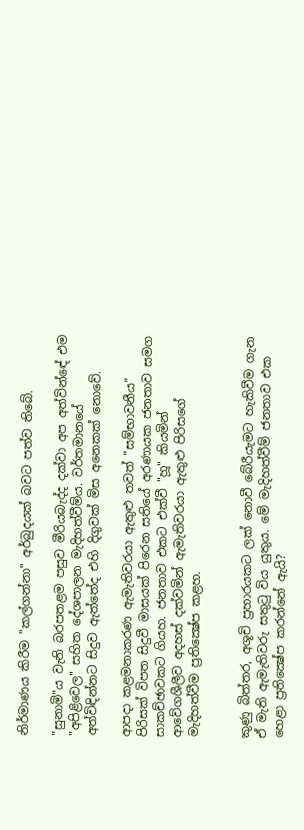නිර්මාණය කිරීම "කල්ගන්නා" අර්බුදයක්‌ බවට පත්ව තිබේ.

"සුනාමි"ය වැනි බරපතළම පසුව මීරියබැද්ද දක්‌වා අප අත්වින්ඳේ එම "අපිළිවෙල" සහිත දේශපාලන මැදිහත්වීම්ය. වර්තමානයේ අත්විඳින්නට සිදුව ඇත්තේද එහි දිගුවක්‌ මිස අනෙකක්‌ නොවේ.

ආපදා කළමනාකරණ ඇමැතිවරයා ඇතුළු තවත් "සම්භාවනීය" පිරිසක්‌ විපත සිදුවී මාසයක්‌ පිරෙන සතියේ අරණායක ජනතාව සමග සාකච්ඡාවකට ගියහ. ජනතාව එකට එක්‌වී "හූ" කියමින් ආවේගශීලීව අදහස්‌ දක්‌වමින් ඇමැතිවරයා ඇතුළු පිරිසගේ මැදිහත්වීම ප්‍රතික්‍ෂේප කළහ.


කුණු බිත්තර, අශූචි ප්‍රහාරයකට ලක්‌ නොවී බේරීයැමට හැකිවීම ගැන ඒ මැති ඇමැතිවරු සතුටු විය යුතුය. මේ මැදිහත්වීම් ජනතාව එක හෙළා ප්‍රතික්‍ෂේප කරන්නේ ඇයි?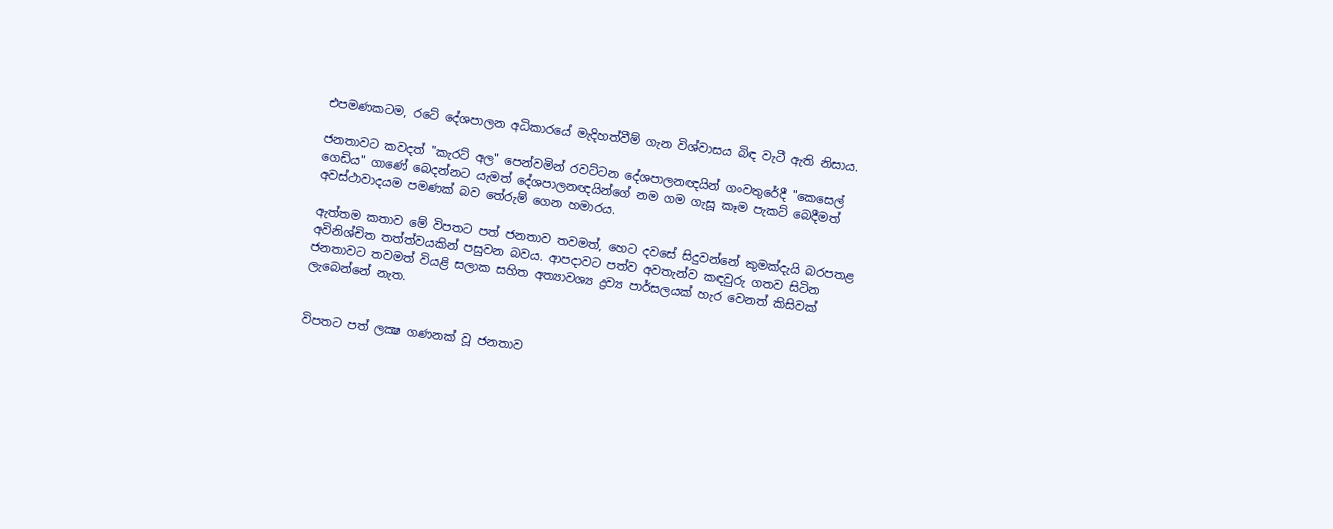එපමණකටම, රටේ දේශපාලන අධිකාරයේ මැදිහත්වීම් ගැන විශ්වාසය බිඳ වැටී ඇති නිසාය.

ජනතාවට කවදත් "කැරට්‌ අල" පෙන්වමින් රවට්‌ටන දේශපාලනඥයින් ගංවතුරේදී "කෙසෙල් ගෙඩිය" ගාණේ බෙදන්නට යැමත් දේශපාලනඥයින්ගේ නම ගම ගැසූ කෑම පැකට්‌ බෙදීමත් අවස්‌ථාවාදයම පමණක්‌ බව තේරුම් ගෙන හමාරය.

ඇත්තම කතාව මේ විපතට පත් ජනතාව තවමත්, හෙට දවසේ සිදුවන්නේ කුමක්‌දැයි බරපතළ අවිනිශ්චිත තත්ත්වයකින් පසුවන බවය. ආපදාවට පත්ව අවතැන්ව කඳවුරු ගතව සිටින ජනතාවට තවමත් වියළි සලාක සහිත අත්‍යාවශ්‍ය ද්‍රව්‍ය පාර්සලයක්‌ හැර වෙනත් කිසිවක්‌ ලැබෙන්නේ නැත.


විපතට පත් ලක්‍ෂ ගණනක්‌ වූ ජනතාව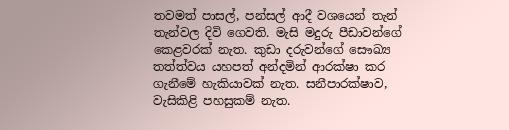තවමත් පාසල්, පන්සල් ආදී වශයෙන් තැන් තැන්වල දිවි ගෙවති. මැසි මදුරු පීඩාවන්ගේ කෙළවරක්‌ නැත. කුඩා දරුවන්ගේ සෞඛ්‍ය තත්ත්වය යහපත් අන්දමින් ආරක්‌ෂා කර ගැනීමේ හැකියාවක්‌ නැත. සනීපාරක්‌ෂාව, වැසිකිළි පහසුකම් නැත.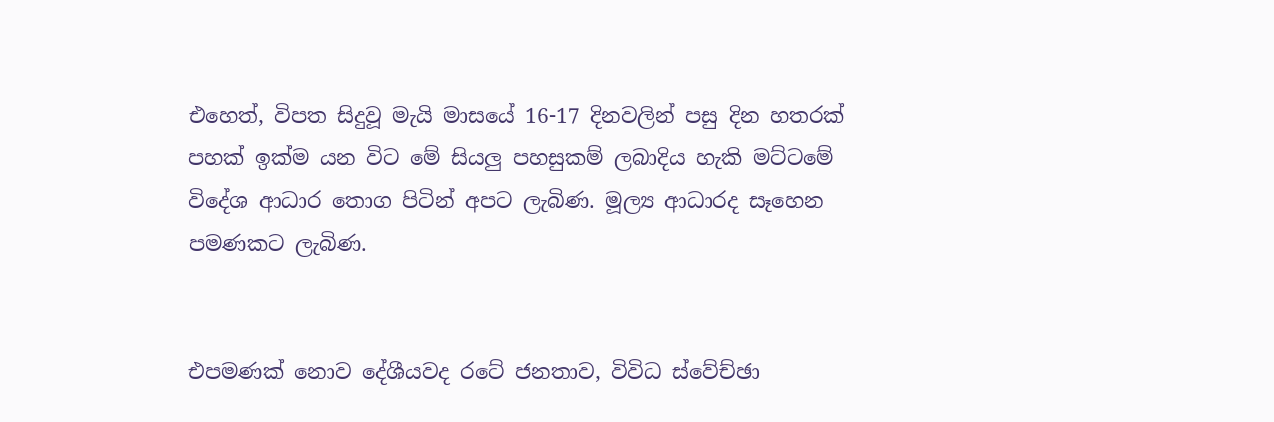එහෙත්, විපත සිදුවූ මැයි මාසයේ 16-17 දිනවලින් පසු දින හතරක්‌ පහක්‌ ඉක්‌ම යන විට මේ සියලු පහසුකම් ලබාදිය හැකි මට්‌ටමේ විදේශ ආධාර තොග පිටින් අපට ලැබිණ. මූල්‍ය ආධාරද සෑහෙන පමණකට ලැබිණ.


එපමණක්‌ නොව දේශීයවද රටේ ජනතාව, විවිධ ස්‌වේච්ඡා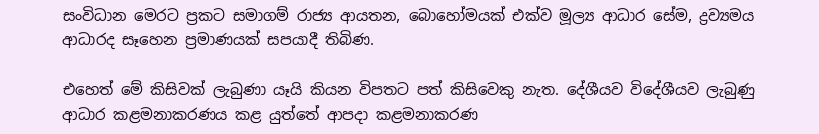සංවිධාන මෙරට ප්‍රකට සමාගම් රාජ්‍ය ආයතන, බොහෝමයක්‌ එක්‌ව මූල්‍ය ආධාර සේම, ද්‍රව්‍යමය ආධාරද සෑහෙන ප්‍රමාණයක්‌ සපයාදී තිබිණ.

එහෙත් මේ කිසිවක්‌ ලැබුණා යෑයි කියන විපතට පත් කිසිවෙකු නැත. දේශීයව විදේශීයව ලැබුණු ආධාර කළමනාකරණය කළ යුත්තේ ආපදා කළමනාකරණ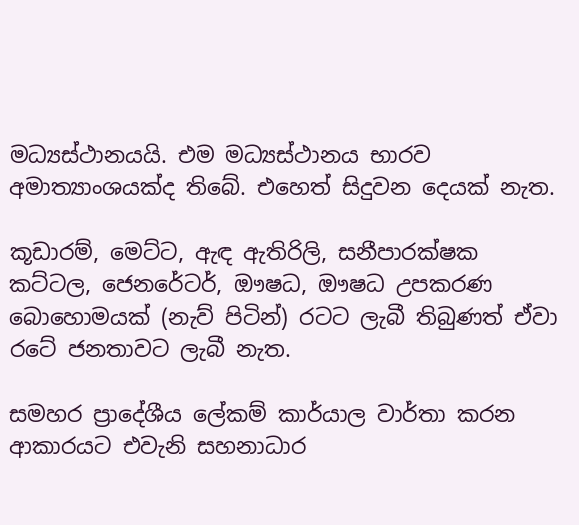මධ්‍යස්‌ථානයයි. එම මධ්‍යස්‌ථානය භාරව අමාත්‍යාංශයක්‌ද තිබේ. එහෙත් සිදුවන දෙයක්‌ නැත.

කූඩාරම්, මෙට්‌ට, ඇඳ ඇතිරිලි, සනීපාරක්‌ෂක කට්‌ටල, ජෙනරේටර්, ඖෂධ, ඖෂධ උපකරණ බොහොමයක්‌ (නැව් පිටින්) රටට ලැබී තිබුණත් ඒවා රටේ ජනතාවට ලැබී නැත.

සමහර ප්‍රාදේශීය ලේකම් කාර්යාල වාර්තා කරන ආකාරයට එවැනි සහනාධාර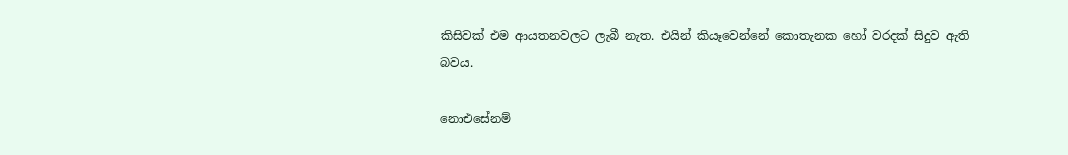කිසිවක්‌ එම ආයතනවලට ලැබී නැත. එයින් කියෑවෙන්නේ කොතැනක හෝ වරදක්‌ සිදුව ඇති බවය.

නොඑසේනම්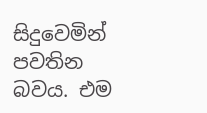සිදුවෙමින් පවතින බවය. එම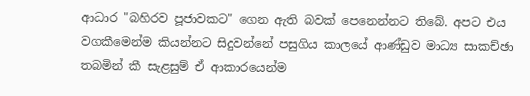ආධාර "බහිරව පූජාවකට" ගෙන ඇති බවක්‌ පෙනෙන්නට තිබේ. අපට එය වගකීමෙන්ම කියන්නට සිදුවන්නේ පසුගිය කාලයේ ආණ්‌ඩුව මාධ්‍ය සාකච්ඡා තබමින් කී සැළසුම් ඒ ආකාරයෙන්ම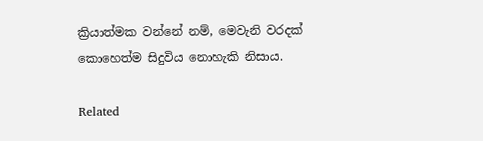ක්‍රියාත්මක වන්නේ නම්, මෙවැනි වරදක්‌ කොහෙත්ම සිදුවිය නොහැකි නිසාය.

Related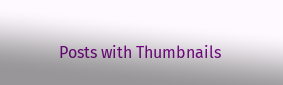Posts with Thumbnails